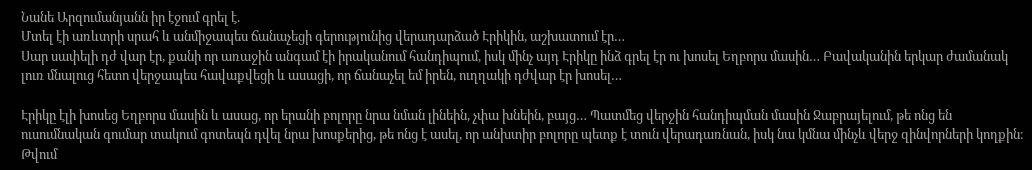Նանե Արզումանյանն իր էջում գրել է.
Մտել էի առևտրի սրահ և անմիջապես ճանաչեցի գերությունից վերադարձած Էրիկին, աշխատում էր…
Սար սափելի դժ վար էր, քանի որ առաջին անգամ էի իրականում հանդիպում, իսկ մինչ այդ Էրիկը ինձ գրել էր ու խոսել Եղբորս մասին… Բավականին երկար ժամանակ լուռ մնալուց հետո վերջապես հավաքվեցի և ասացի, որ ճանաչել եմ իրեն, ուղղակի դժվար էր խոսել…

Էրիկը էլի խոսեց Եղբորս մասին և ասաց, որ երանի բոլորը նրա նման լինեին, չփա խնեին, բայց… Պատմեց վերջին հանդիպման մասին Ջաբրայելում, թե ոնց են ուսումնական գումար տակում գոտեպն դվել նրա խոսքերից, թե ոնց է ասել, որ անխտիր բոլորը պետք է տուն վերադառնան, իսկ նա կմնա մինչև վերջ զինվորների կողքին։
Թվում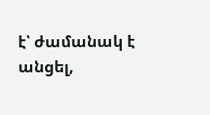է՝ ժամանակ է անցել,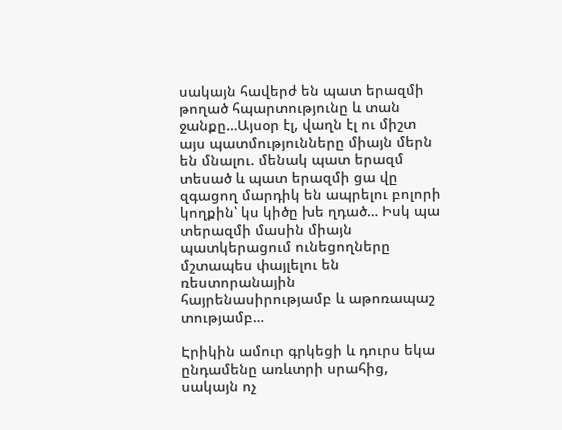սակայն հավերժ են պատ երազմի թողած հպարտությունը և տան ջանքը…Այսօր էլ, վաղն էլ ու միշտ այս պատմությունները միայն մերն են մնալու. մենակ պատ երազմ տեսած և պատ երազմի ցա վը զգացող մարդիկ են ապրելու բոլորի կողքին՝ կս կիծը խե ղդած… Իսկ պա տերազմի մասին միայն պատկերացում ունեցողները մշտապես փայլելու են ռեստորանային հայրենասիրությամբ և աթոռապաշ տությամբ…

Էրիկին ամուր գրկեցի և դուրս եկա ընդամենը առևտրի սրահից, սակայն ոչ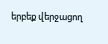երբեք վերջացող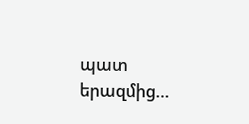պատ երազմից…